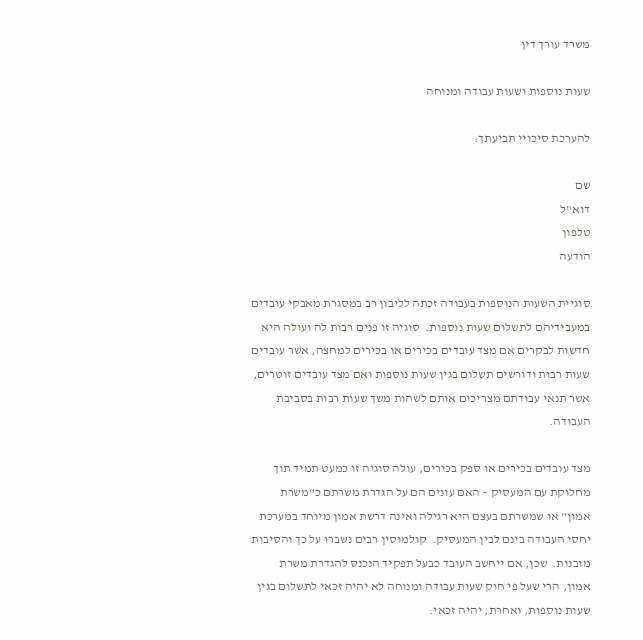משרד עורך דין

שעות נוספות ושעות עבודה ומנוחה

להערכת סיכויי תביעתך:

שם
דוא"ל
טלפון
הודעה

סוגיית השעות הנוספות בעבודה זכתה לליבון רב במסגרת מאבקי עובדים במעבידיהם לתשלום שעות נוספות.  סוגיה זו פנים רבות לה ועולה היא חדשות לבקרים אם מצד עובדים בכירים או בכירים למחצה, אשר עובדים שעות רבות ודורשים תשלום בגין שעות נוספות ואם מצד עובדים זוטרים, אשר תנאי עבודתם מצריכים אותם לשהות משך שעות רבות בסביבת העבודה.

מצד עובדים בכירים או ספק בכירים, עולה סוגיה זו כמעט תמיד תוך מחלוקת עם המעסיק – האם עונים הם על הגדרת משרתם כ"משרת אמון" או שמשרתם בעצם היא רגילה ואינה דרשת אמון מיוחד במערכת יחסי העבודה בינם לבין המעסיק.  קולמוסין רבים נשברו על כך והסיבות מובנות.  שכן, אם ייחשב העובד כבעל תפקיד הנכנס להגדרת משרת אמון, הרי שעל פי חוק שעות עבודה ומנוחה לא יהיה זכאי לתשלום בגין שעות נוספות, ואחרת, יהיה זכאי.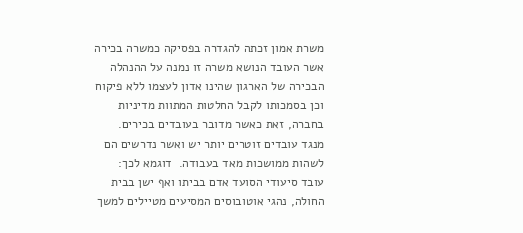משרת אמון זכתה להגדרה בפסיקה כמשרה בכירה אשר העובד הנושא משרה זו נמנה על ההנהלה הבכירה של הארגון שהינו אדון לעצמו ללא פיקוח וכן בסמכותו לקבל החלטות המתוות מדיניות בחברה, זאת כאשר מדובר בעובדים בכירים.   מנגד עובדים זוטרים יותר יש ואשר נדרשים הם לשהות ממושכות מאד בעבודה.  דוגמא לכך:  עובד סיעודי הסועד אדם בביתו ואף ישן בבית החולה, נהגי אוטובוסים המסיעים מטיילים למשך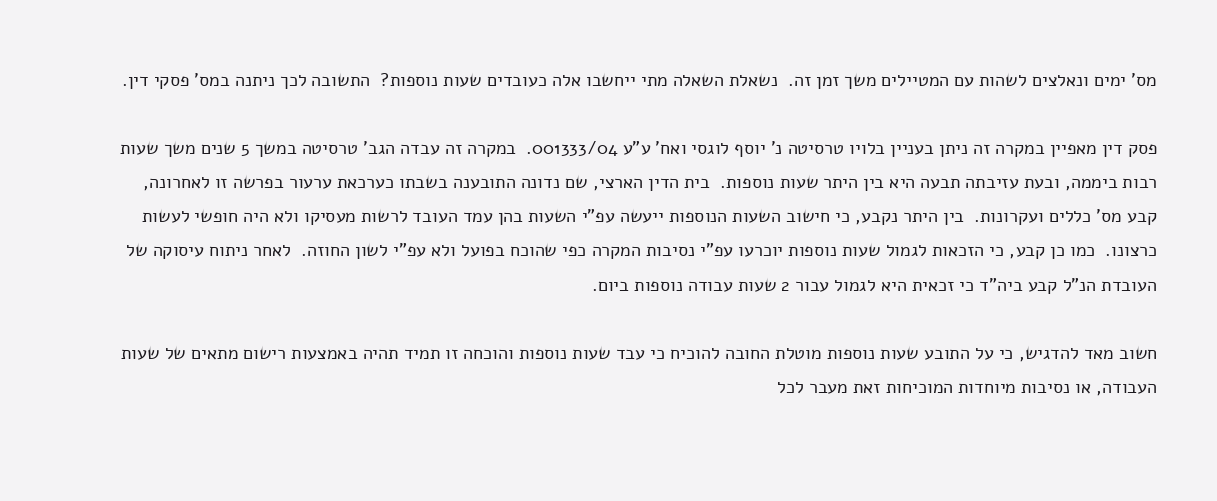מס' ימים ונאלצים לשהות עם המטיילים משך זמן זה.  נשאלת השאלה מתי ייחשבו אלה כעובדים שעות נוספות?  התשובה לכך ניתנה במס' פסקי דין.

פסק דין מאפיין במקרה זה ניתן בעניין בלויו טרסיטה נ' יוסף לוגסי ואח' ע"ע 001333/04.  במקרה זה עבדה הגב' טרסיטה במשך 5 שנים משך שעות רבות ביממה, ובעת עזיבתה תבעה היא בין היתר שעות נוספות.  בית הדין הארצי, שם נדונה התובענה בשבתו כערכאת ערעור בפרשה זו לאחרונה, קבע מס' כללים ועקרונות.  בין היתר נקבע, כי חישוב השעות הנוספות ייעשה עפ"י השעות בהן עמד העובד לרשות מעסיקו ולא היה חופשי לעשות כרצונו.  כמו כן קבע, כי הזכאות לגמול שעות נוספות יוכרעו עפ"י נסיבות המקרה כפי שהוכח בפועל ולא עפ"י לשון החוזה.  לאחר ניתוח עיסוקה של העובדת הנ"ל קבע ביה"ד כי זכאית היא לגמול עבור 2 שעות עבודה נוספות ביום.

חשוב מאד להדגיש, כי על התובע שעות נוספות מוטלת החובה להוכיח כי עבד שעות נוספות והוכחה זו תמיד תהיה באמצעות רישום מתאים של שעות העבודה, או נסיבות מיוחדות המוכיחות זאת מעבר לכל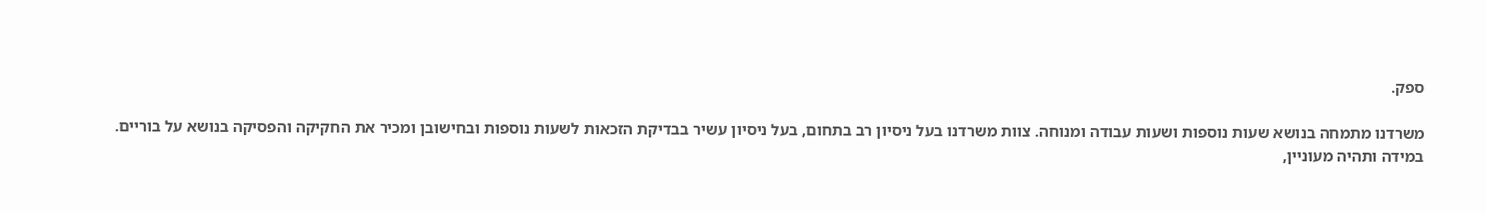ספק.

משרדנו מתמחה בנושא שעות נוספות ושעות עבודה ומנוחה. צוות משרדנו בעל ניסיון רב בתחום, בעל ניסיון עשיר בבדיקת הזכאות לשעות נוספות ובחישובן ומכיר את החקיקה והפסיקה בנושא על בוריים.
במידה ותהיה מעוניין,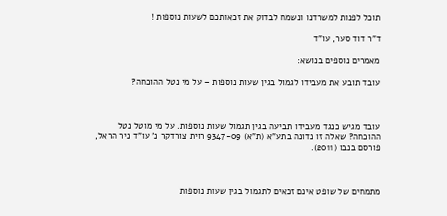תוכל לפנות למשרדנו ונשמח לבדוק את זכאותכם לשעות נוספות !

ד"ר דוד סער, עו"ד

מאמרים נוספים בנושא:

עובד תובע את מעבידו לגמול בגין שעות נוספות – על מי נטל ההוכחה?



עובד מגיש כנגד מעבידו תביעה בגין תגמול שעות נוספות. על מי מוטל נטל ההוכחה? שאלה זו נדונה בתע"א (ת"א) 9347-09 רוית צורדקר נ' עו"ד ניר הראל, פורסם בנבו (2011).



מתמחים של שופט אינם זכאים לתגמול בגין שעות נוספות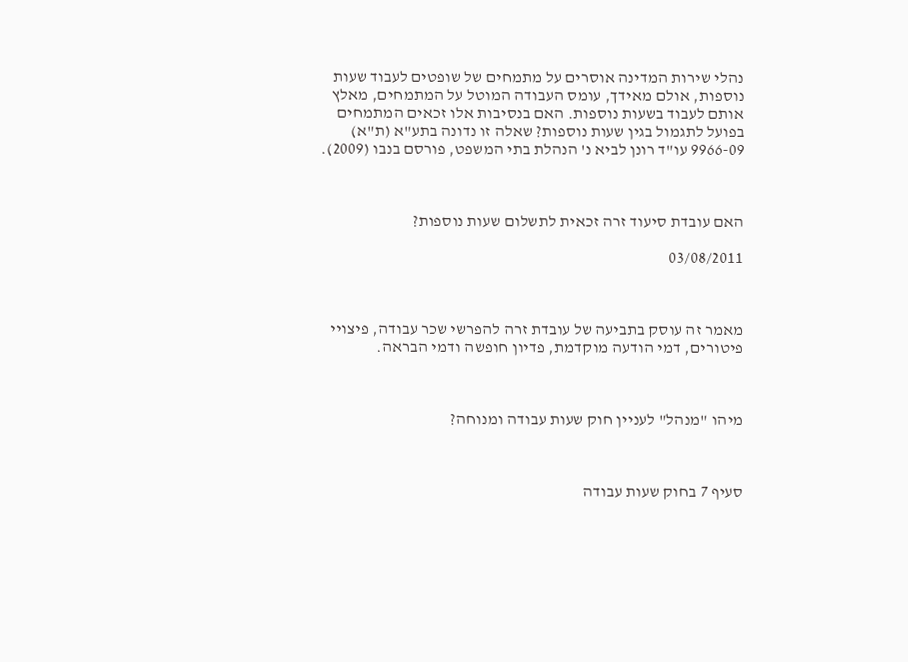נהלי שירות המדינה אוסרים על מתמחים של שופטים לעבוד שעות נוספות, אולם מאידך, עומס העבודה המוטל על המתמחים, מאלץ אותם לעבוד בשעות נוספות. האם בנסיבות אלו זכאים המתמחים בפועל לתגמול בגין שעות נוספות? שאלה זו נדונה בתע"א (ת"א) 9966-09 עו"ד רונן לביא נ' הנהלת בתי המשפט, פורסם בנבו (2009).



האם עובדת סיעוד זרה זכאית לתשלום שעות נוספות?

03/08/2011



מאמר זה עוסק בתביעה של עובדת זרה להפרשי שכר עבודה, פיצויי פיטורים, דמי הודעה מוקדמת, פדיון חופשה ודמי הבראה.



מיהו "מנהל" לעניין חוק שעות עבודה ומנוחה?



סעיף 7 בחוק שעות עבודה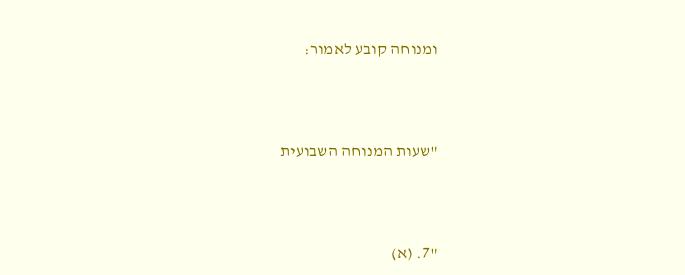ומנוחה קובע לאמור:



"שעות המנוחה השבועית



"7. (א)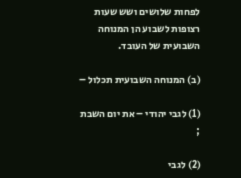לפחות שלושים ושש שעות רצופות לשבוע הן המנוחה השבועית של העובד.

(ב) המנוחה השבועית תכלול –

(1) לגבי יהודי – את יום השבת ;

(2) לגבי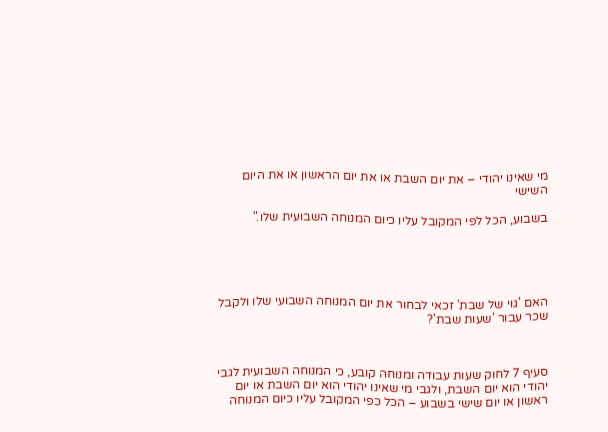מי שאינו יהודי – את יום השבת או את יום הראשון או את היום  השישי

בשבוע, הכל לפי המקובל עליו כיום המנוחה השבועית שלו."





האם 'גוי של שבת' זכאי לבחור את יום המנוחה השבועי שלו ולקבל שכר עבור 'שעות שבת'?



סעיף 7 לחוק שעות עבודה ומנוחה קובע, כי המנוחה השבועית לגבי יהודי הוא יום השבת, ולגבי מי שאינו יהודי הוא יום השבת או יום ראשון או יום שישי בשבוע – הכל כפי המקובל עליו כיום המנוחה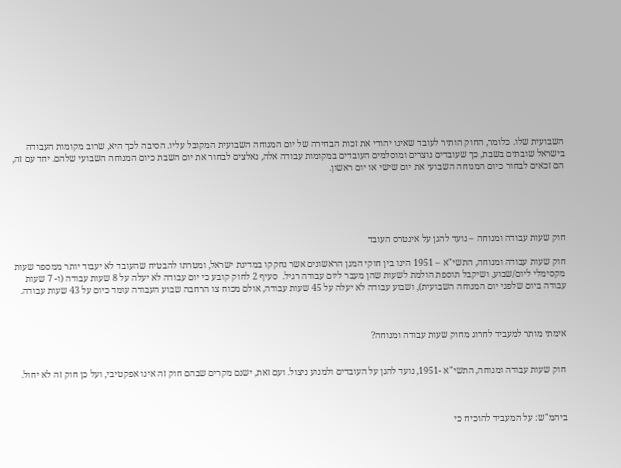השבועית שלו. כלומר, החוק הותיר לעובד שאינו יהודי את זכות הבחירה של יום המנוחה השבועית המקובל עליו. הסיבה לכך היא, שרוב מקומות העבודה בישראל שובתים בשבת, כך שעובדים נוצרים ומוסלמים העובדים במקומות עבודה אלה, נאלצים לבחור את יום השבת כיום המנוחה השבועי שלהם. יחד עם זה, הם זכאים לבחור כיום המנוחה השבועי את יום שישי או יום ראשון.





חוק שעות עבודה ומנוחה – נועד להגן על אינטרס העובד

חוק שעות עבודה ומנוחה, התשי"א – 1951 הינו בין חוקי המגן הראשונים אשר נחקקו במדינת ישראל, ומטרתו להבטיח שהעובד לא יעבוד יותר ממספר שעות מקסימלי ליום/שבוע, ושיקבל תוספת הולמת לשעות שהן מעבר ליום עבודה רגיל.  סעיף 2 לחוק קובע כי יום עבודה לא יעלה על 8 שעות עבודה (ו- 7 שעות עבודה ביום שלפני יום המנוחה השבועית), ושבוע עבודה לא יעלה על 45 שעות עבודה, אולם מכוח צו הרחבה שבוע העבודה עומד כיום על 43 שעות עבודה.



אימתי מותר למעביד לחרוג מחוק שעות עבודה ומנוחה?


חוק שעות עבודה ומנוחה, התשי"א -1951, נועד להגן על העובדים ולמנוע ניצול. ועם זאת, ישנם מקרים שבהם חוק זה אינו אפקטיבי, ועל כן חוק זה לא יחול.



ביהמ"ש: על המעביד להוכיח כי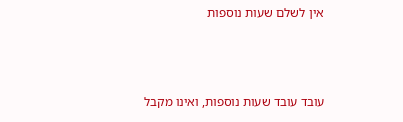אין לשלם שעות נוספות



עובד עובד שעות נוספות, ואינו מקבל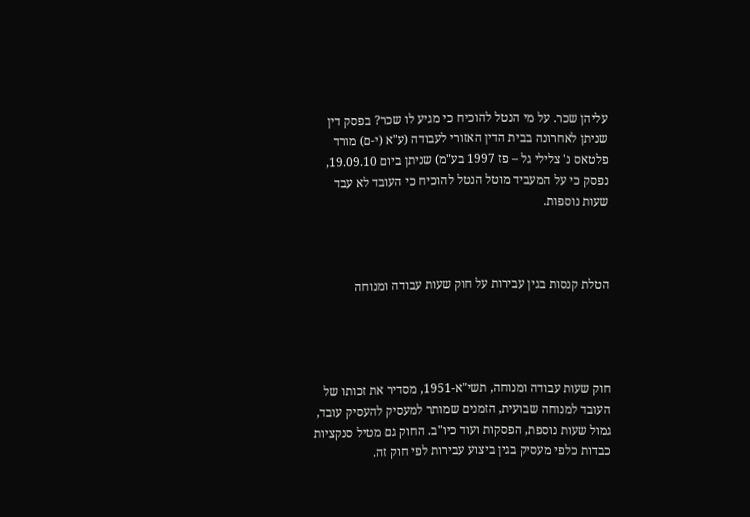עליהן שכר. על מי הנטל להוכיח כי מגיע לו שכר? בפסק דין שניתן לאחרונה בבית הדין האזורי לעבודה (ע"א (י-ם) מורד פלטאס נ' צלילי גל – פז 1997 בע"מ) שניתן ביום 19.09.10, נפסק כי על המעביד מוטל הנטל להוכיח כי העובד לא עבד שעות נוספות.



הטלת קנסות בגין עבירות על חוק שעות עבודה ומנוחה




חוק שעות עבודה ומנוחה, תשי"א-1951, מסדיר את זכותו של העובד למנוחה שבועית, הזמנים שמותר למעסיק להעסיק עובד, גמול שעות נוספת, הפסקות ועוד כיו"ב. החוק גם מטיל סנקציות כבדות כלפי מעסיק בגין ביצוע עבירות לפי חוק זה.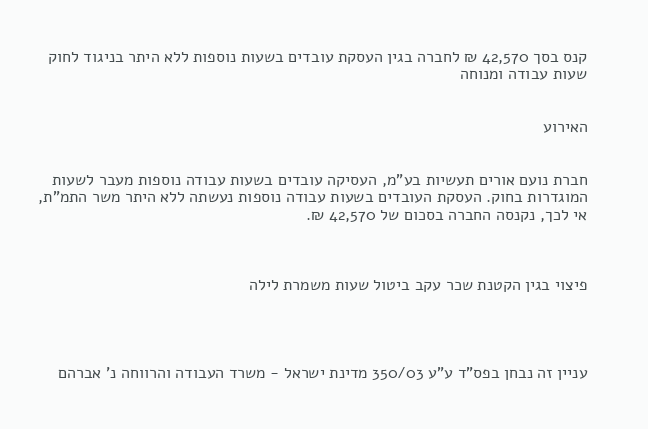קנס בסך 42,570 ₪ לחברה בגין העסקת עובדים בשעות נוספות ללא היתר בניגוד לחוק שעות עבודה ומנוחה


האירוע


חברת נועם אורים תעשיות בע"מ, העסיקה עובדים בשעות עבודה נוספות מעבר לשעות המוגדרות בחוק. העסקת העובדים בשעות עבודה נוספות נעשתה ללא היתר משר התמ"ת, אי לכך, נקנסה החברה בסכום של 42,570 ₪.



פיצוי בגין הקטנת שכר עקב ביטול שעות משמרת לילה




עניין זה נבחן בפס"ד ע"ע 350/03 מדינת ישראל - משרד העבודה והרווחה נ' אברהם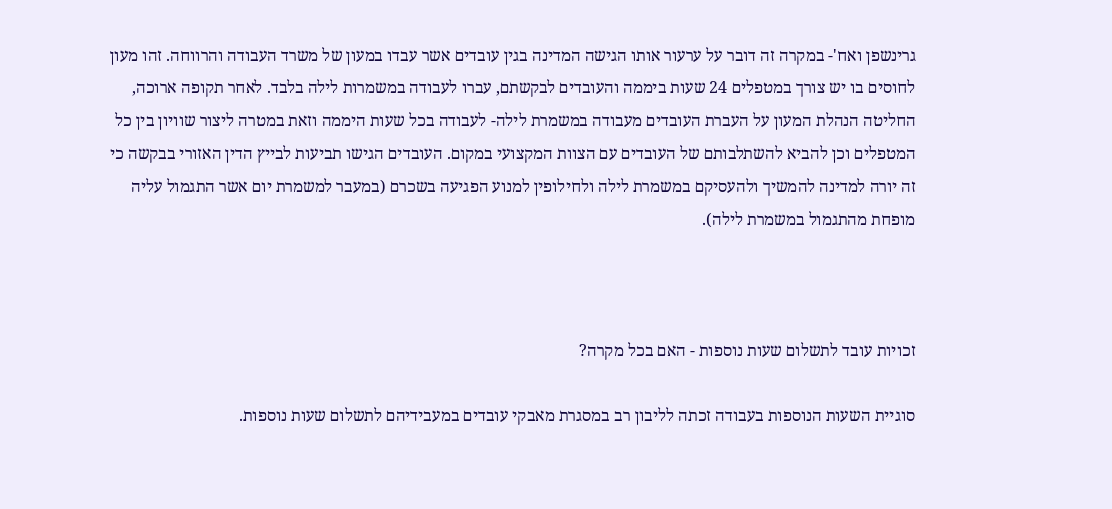גרינשפן ואח'- במקרה זה דובר על ערעור אותו הגישה המדינה בגין עובדים אשר עבדו במעון של משרד העבודה והרווחה. זהו מעון לחוסים בו יש צורך במטפלים 24 שעות ביממה והעובדים לבקשתם, עברו לעבודה במשמרות לילה בלבד. לאחר תקופה ארוכה, החליטה הנהלת המעון על העברת העובדים מעבודה במשמרת לילה- לעבודה בכל שעות היממה וזאת במטרה ליצור שוויון בין כל המטפלים וכן להביא להשתלבותם של העובדים עם הצוות המקצועי במקום. העובדים הגישו תביעות לבייץ הדין האזורי בבקשה כי זה יורה למדינה להמשיך ולהעסיקם במשמרת לילה ולחילופין למנוע הפגיעה בשכרם (במעבר למשמרת יום אשר התגמול עליה מופחת מהתגמול במשמרת לילה).



זכויות עובד לתשלום שעות נוספות - האם בכל מקרה?

סוגיית השעות הנוספות בעבודה זכתה לליבון רב במסגרת מאבקי עובדים במעבידיהם לתשלום שעות נוספות.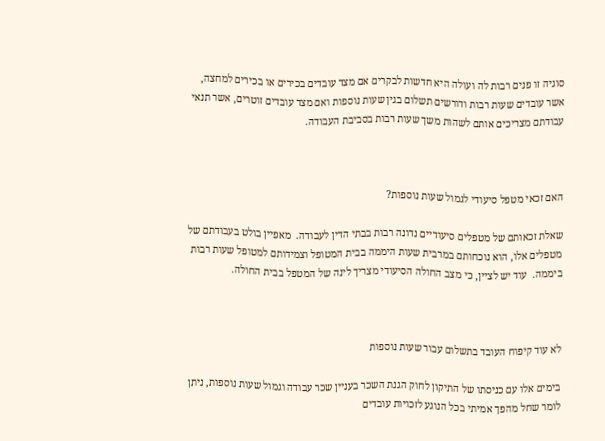סוגיה זו פנים רבות לה ועולה היא חדשות לבקרים אם מצד עובדים בכירים או בכירים למחצה, אשר עובדים שעות רבות ודורשים תשלום בגין שעות נוספות ואם מצד עובדים זוטרים, אשר תנאי עבודתם מצריכים אותם לשהות משך שעות רבות בסביבת העבודה.



האם זכאי מטפל סיעודי לגמול שעות נוספות?

שאלת זכאותם של מטפלים סיעודיים נדונה רבות בבתי הדין לעבודה.  מאפיין בולט בעבודתם של מטפלים אלו, הוא נוכחותם במרבית שעות היממה בבית המטופל וצמידותם למטופל שעות רבות ביממה.  עוד יש לציין, כי מצב החולה הסיעודי מצריך לינה של המטפל בבית החולה.



לא עוד קיפוח העובד בתשלום עבור שעות נוספות

בימים אלו עם כניסתו של התיקון לחוק הגנת השכר בעניין שכר עבודה וגמול שעות נוספות, ניתן לומר שחל מהפך אמיתי בכל הנוגע לזכויות עובדים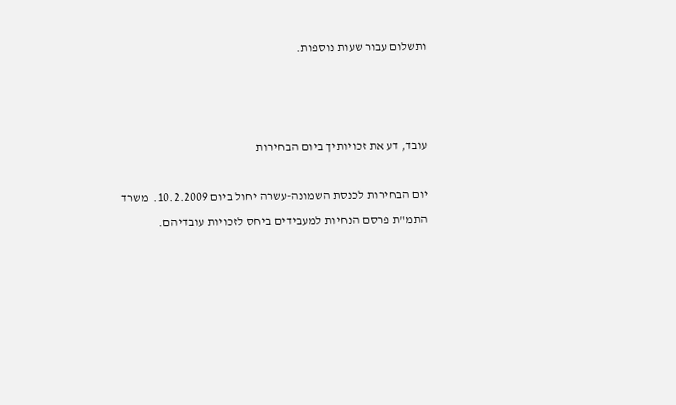ותשלום עבור שעות נוספות.



עובד, דע את זכויותיך ביום הבחירות

יום הבחירות לכנסת השמונה-עשרה יחול ביום 10.2.2009.  משרד התמ"ת פרסם הנחיות למעבידים ביחס לזכויות עובדיהם.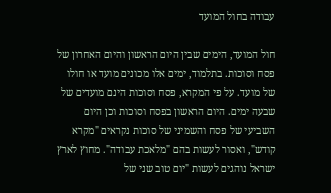עבודה בחול המועד

חול המועד, הימים שבין היום הראשון והיום האחרון של פסח וסוכות. בתלמוד, ימים אלו מכונים מועד או חולו של מועד. על פי המקרא, פסח וסוכות הינם מועדים של שבעה ימים. היום הראשון בפסח וסוכות וכן היום השביעי של פסח והשמיני של סוכות נקראים "מקרא קודש", ואסור לעשות בהם "מלאכת עבודה". מחוץ לארץ ישראל נוהגים לעשות "יום טוב שני של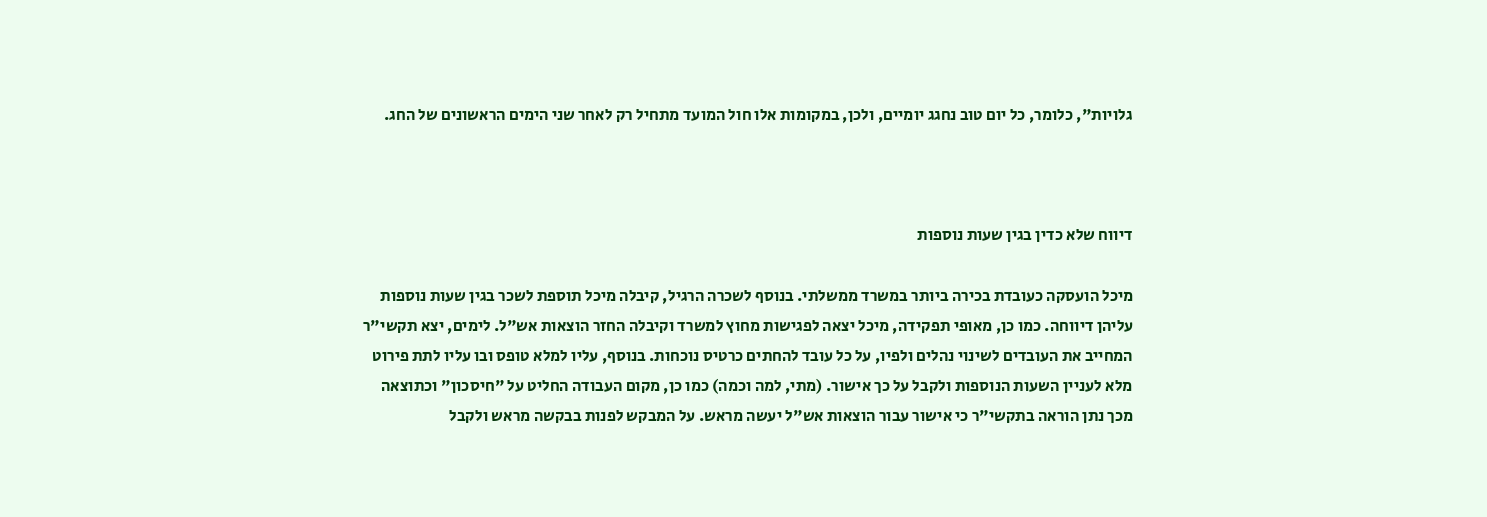גלויות", כלומר, כל יום טוב נחגג יומיים, ולכן, במקומות אלו חול המועד מתחיל רק לאחר שני הימים הראשונים של החג.



דיווח שלא כדין בגין שעות נוספות

מיכל הועסקה כעובדת בכירה ביותר במשרד ממשלתי. בנוסף לשכרה הרגיל, קיבלה מיכל תוספת לשכר בגין שעות נוספות עליהן דיווחה. כמו כן, מאופי תפקידה, מיכל יצאה לפגישות מחוץ למשרד וקיבלה החזר הוצאות אש"ל. לימים, יצא תקשי"ר המחייב את העובדים לשינוי נהלים ולפיו, על כל עובד להחתים כרטיס נוכחות. בנוסף, עליו למלא טופס ובו עליו לתת פירוט מלא לעניין השעות הנוספות ולקבל על כך אישור. (מתי, למה וכמה) כמו כן, מקום העבודה החליט על "חיסכון" וכתוצאה מכך נתן הוראה בתקשי"ר כי אישור עבור הוצאות אש"ל יעשה מראש. על המבקש לפנות בבקשה מראש ולקבל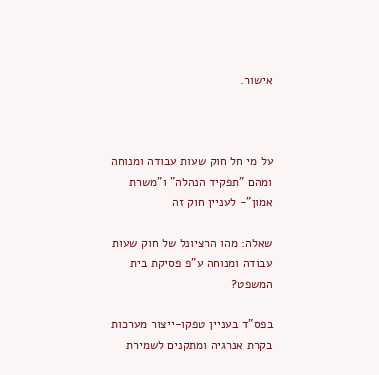אישור.



על מי חל חוק שעות עבודה ומנוחה ומהם "תפקיד הנהלה" ו"משרת אמון"- לעניין חוק זה

שאלה: מהו הרציונל של חוק שעות עבודה ומנוחה ע"פ פסיקת בית המשפט?

בפס"ד בעניין טפקו-ייצור מערכות בקרת אנרגיה ומתקנים לשמירת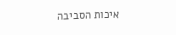איכות הסביבה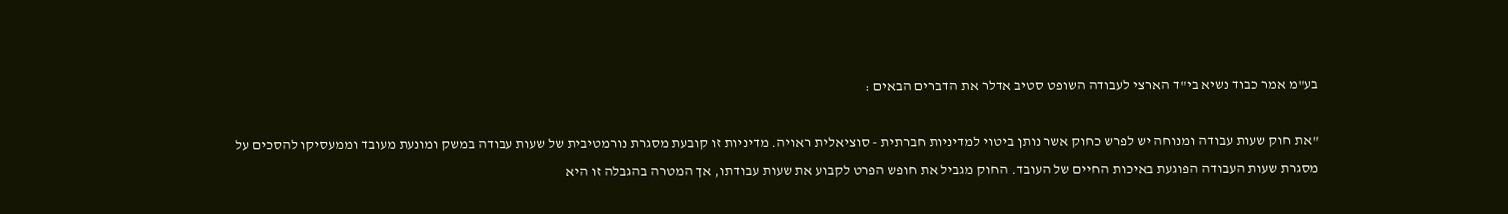בע"מ אמר כבוד נשיא בי"ד הארצי לעבודה השופט סטיב אדלר את הדברים הבאים :

"את חוק שעות עבודה ומנוחה יש לפרש כחוק אשר נותן ביטוי למדיניות חברתית - סוציאלית ראויה. מדיניות זו קובעת מסגרת נורמטיבית של שעות עבודה במשק ומונעת מעובד וממעסיקו להסכים על מסגרת שעות העבודה הפוגעת באיכות החיים של העובד. החוק מגביל את חופש הפרט לקבוע את שעות עבודתו, אך המטרה בהגבלה זו היא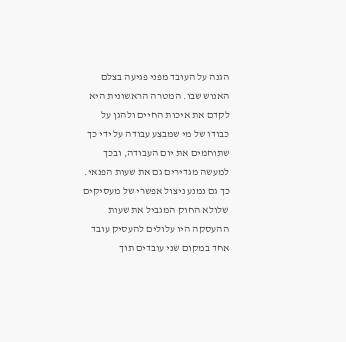הגנה על העובד מפני פגיעה בצלם האנוש שבו. המטרה הראשונית היא לקדם את איכות החיים ולהגן על כבודו של מי שמבצע עבודה על ידי כך שתוחמים את יום העבודה, ובכך למעשה מגדירים גם את שעות הפנאי. כך גם נמנע ניצול אפשרי של מעסיקים שלולא החוק המגביל את שעות ההעסקה היו עלולים להעסיק עובד אחד במקום שני עובדים תוך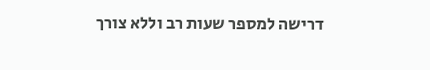דרישה למספר שעות רב וללא צורך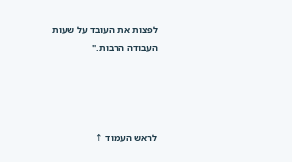לפצות את העובד על שעות העבודה הרבות."




לראש העמוד ↑